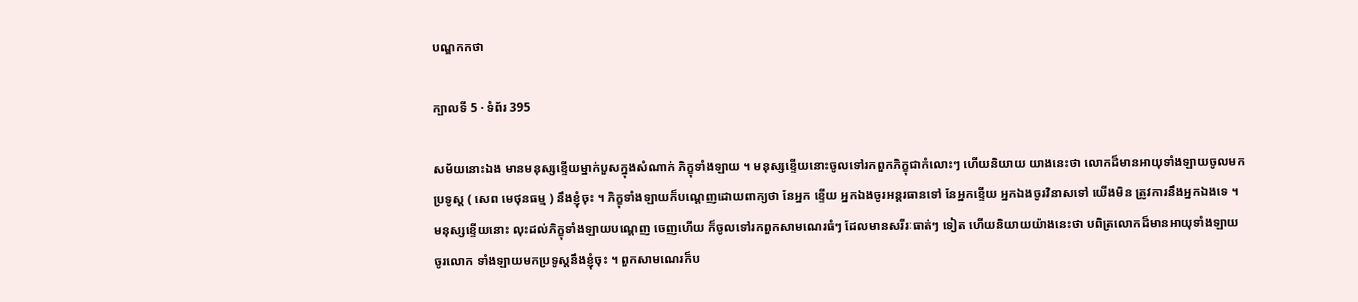បណ្ឌកកថា

ក្បាលទី 5 · ទំព័រ 395

សម័យនោះឯង មានមនុស្សខ្ទើយម្នាក់បួសក្នុងសំណាក់ ភិក្ខុទាំងឡាយ ។ មនុស្សខ្ទើយនោះចូលទៅរកពួកភិក្ខុជាកំលោះៗ ហើយនិយាយ យាងនេះថា លោកដ៏មានអាយុទាំងឡាយចូលមកប្រទូស្ត ( សេព មេថុនធម្ម ) នឹងខ្ញុំចុះ ។ ភិក្ខុទាំងឡាយក៏បណ្តេញដោយពាក្យថា នែអ្នក ខ្ទើយ អ្នកឯងចូរអន្តរធានទៅ នែអ្នកខ្ទើយ អ្នកឯងចូរវិនាសទៅ យើងមិន ត្រូវការនឹងអ្នកឯងទេ ។ មនុស្សខ្ទើយនោះ លុះដល់ភិក្ខុទាំងឡាយបណ្តេញ ចេញហើយ ក៏ចូលទៅរកពួកសាមណេរធំៗ ដែលមានសរីរៈធាត់ៗ ទៀត ហើយនិយាយយ៉ាងនេះថា បពិត្រលោកដ៏មានអាយុទាំងឡាយ ចូរលោក ទាំងឡាយមកប្រទូស្តនឹងខ្ញុំចុះ ។ ពួកសាមណេរក៏ប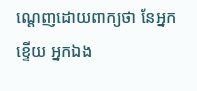ណ្តេញដោយពាក្យថា នែអ្នកខ្ទើយ អ្នកឯង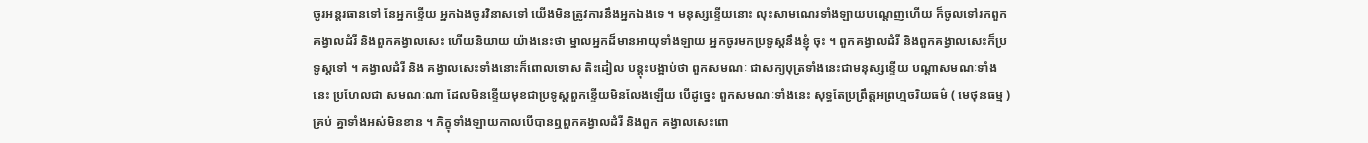ចូរអន្តរធានទៅ នែអ្នកខ្ទើយ អ្នកឯងចូរវិនាសទៅ យើងមិនត្រូវការនឹងអ្នកឯងទេ ។ មនុស្សខ្ទើយនោះ លុះសាមណេរទាំងឡាយបណ្តេញហើយ ក៏ចូលទៅរកពួកគង្វាលដំរី និងពួកគង្វាលសេះ ហើយនិយាយ យ៉ាងនេះថា ម្នាលអ្នកដ៏មានអាយុទាំងឡាយ អ្នកចូរមកប្រទូស្តនឹងខ្ញុំ ចុះ ។ ពួកគង្វាលដំរី និងពួកគង្វាលសេះក៏ប្រទូស្តទៅ ។ គង្វាលដំរី និង គង្វាលសេះទាំងនោះក៏ពោលទោស តិះដៀល បន្តុះបង្អាប់ថា ពួកសមណៈ ជាសក្យបុត្រទាំងនេះជាមនុស្សខ្ទើយ បណ្តាសមណៈទាំងនេះ ប្រហែលជា សមណៈណា ដែលមិនខ្ទើយមុខជាប្រទូស្តពួកខ្ទើយមិនលែងឡើយ បើដូច្នេះ ពួកសមណៈទាំងនេះ សុទ្ធតែប្រព្រឹត្តអព្រហ្មចរិយធម៌ ( មេថុនធម្ម ) គ្រប់ គ្នាទាំងអស់មិនខាន ។ ភិក្ខុទាំងឡាយកាលបើបានឮពួកគង្វាលដំរី និងពួក គង្វាលសេះពោ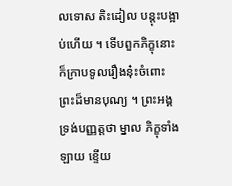លទោស តិះដៀល បន្តុះបង្អាប់ហើយ ។ ទើបពួកភិក្ខុនោះ ក៏ក្រាបទូលរឿងនុ៎ះចំពោះព្រះដ៏មានបុណ្យ ។ ព្រះអង្គទ្រង់បញ្ញត្តថា ម្នាល ភិក្ខុទាំងឡាយ ខ្ទើយ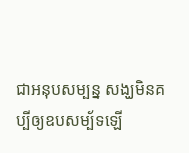ជាអនុបសម្បន្ន សង្ឃមិនគប្បីឲ្យឧបសម្ប័ទឡើ